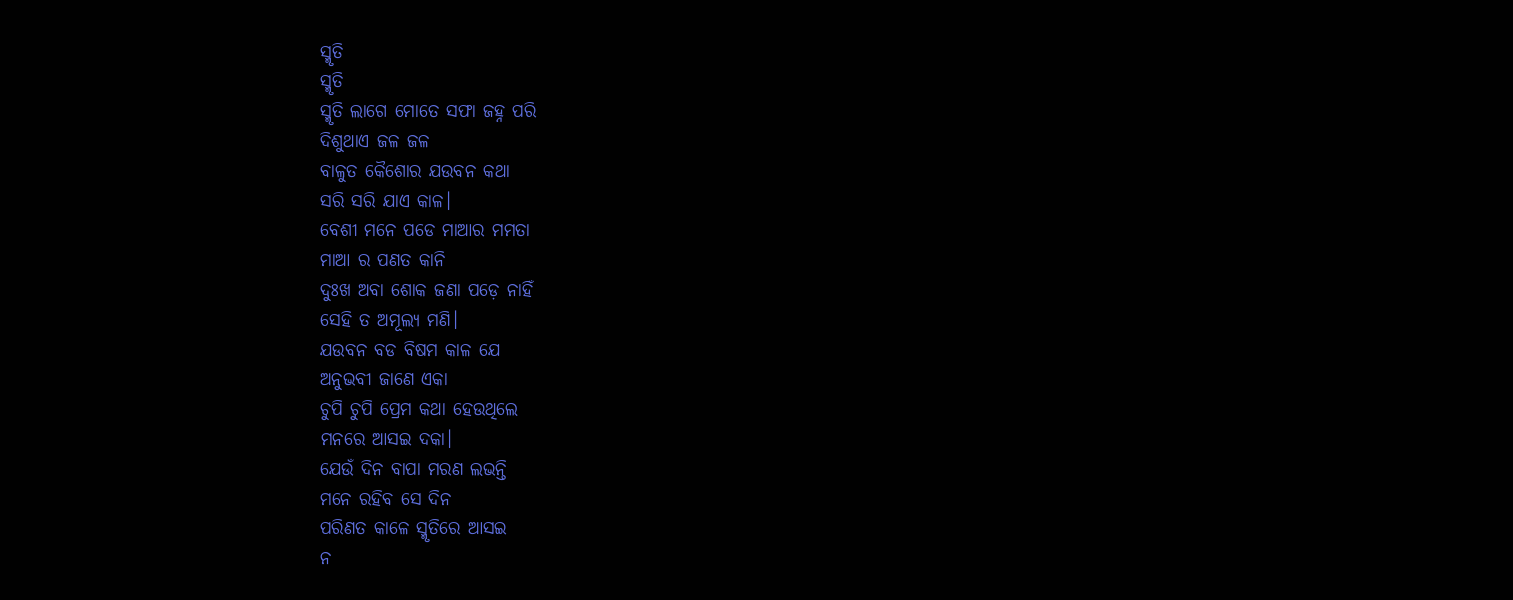ସ୍ମୃତି
ସ୍ମୃତି
ସ୍ମୃତି ଲାଗେ ମୋତେ ସଫା ଜହ୍ନ ପରି
ଦିଶୁଥାଏ ଜଳ ଜଳ
ବାଳୁତ କୈଶୋର ଯଉବନ କଥା
ସରି ସରି ଯାଏ କାଳ।
ବେଶୀ ମନେ ପଡେ ମାଆର ମମତା
ମାଆ ର ପଣତ କାନି
ଦୁଃଖ ଅବା ଶୋକ ଜଣା ପଡ଼େ ନାହିଁ
ସେହି ତ ଅମୂଲ୍ୟ ମଣି।
ଯଉବନ ବଡ ବିଷମ କାଳ ଯେ
ଅନୁଭବୀ ଜାଣେ ଏକା
ଚୁପି ଚୁପି ପ୍ରେମ କଥା ହେଉଥିଲେ
ମନରେ ଆସଇ ଦକା।
ଯେଉଁ ଦିନ ବାପା ମରଣ ଲଭନ୍ତି
ମନେ ରହିବ ସେ ଦିନ
ପରିଣତ କାଳେ ସ୍ମୃତିରେ ଆସଇ
ନ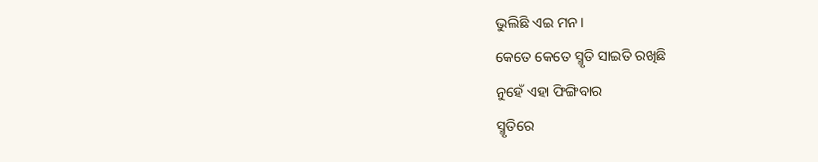ଭୁଲିଛି ଏଇ ମନ।
କେତେ କେତେ ସ୍ମୃତି ସାଇତି ରଖିଛି
ନୁହେଁ ଏହା ଫିଙ୍ଗିବାର
ସ୍ମୃତିରେ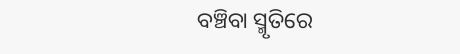ବଞ୍ଚିବା ସ୍ମୃତିରେ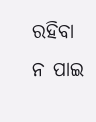ରହିବା
ନ ପାଇ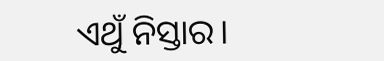ଏଥୁଁ ନିସ୍ତାର।